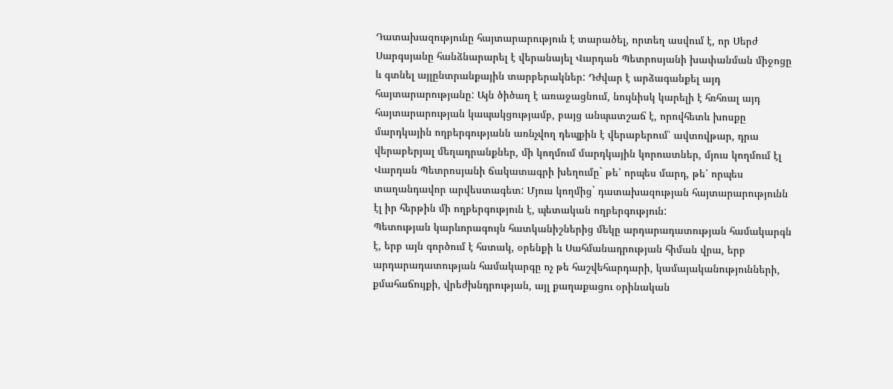Դատախազությունը հայտարարություն է տարածել, որտեղ ասվում է, որ Սերժ Սարգսյանը հանձնարարել է վերանայել Վարդան Պետրոսյանի խափանման միջոցը և գտնել այլընտրանքային տարբերակներ: Դժվար է արձագանքել այդ հայտարարությանը: Այն ծիծաղ է առաջացնում, նույնիսկ կարելի է հռհռալ այդ հայտարարության կապակցությամբ, բայց անպատշաճ է, որովհետև խոսքը մարդկային ողբերգությանն առնչվող դեպքին է վերաբերում՝ ավտովթար, դրա վերաբերյալ մեղադրանքներ, մի կողմում մարդկային կորուստներ, մյուս կողմում էլ Վարդան Պետրոսյանի ճակատագրի խեղումը` թե՛ որպես մարդ, թե՛ որպես տաղանդավոր արվեստագետ: Մյուս կողմից` դատախազության հայտարարությունն էլ իր հերթին մի ողբերգություն է, պետական ողբերգություն:
Պետության կարևորագույն հատկանիշներից մեկը արդարադատության համակարգն է, երբ այն գործում է հստակ, օրենքի և Սահմանադրության հիման վրա, երբ արդարադատության համակարգը ոչ թե հաշվեհարդարի, կամայականությունների, քմահաճույքի, վրեժխնդրության, այլ քաղաքացու օրինական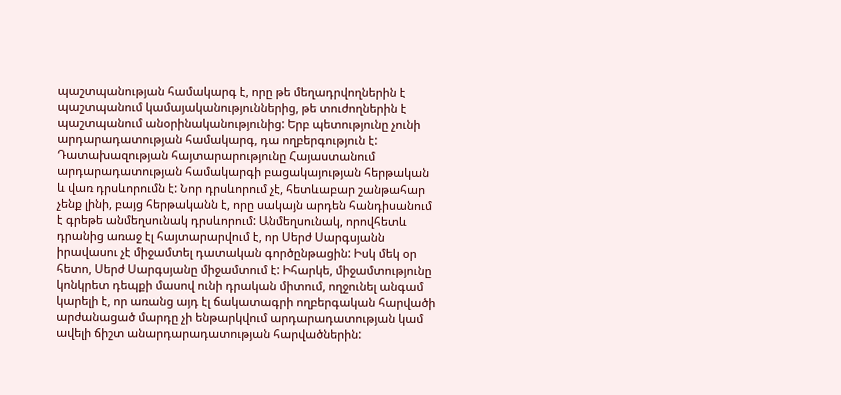պաշտպանության համակարգ է, որը թե մեղադրվողներին է պաշտպանում կամայականություններից, թե տուժողներին է պաշտպանում անօրինականությունից: Երբ պետությունը չունի արդարադատության համակարգ, դա ողբերգություն է:
Դատախազության հայտարարությունը Հայաստանում արդարադատության համակարգի բացակայության հերթական և վառ դրսևորումն է: Նոր դրսևորում չէ, հետևաբար շանթահար չենք լինի, բայց հերթականն է, որը սակայն արդեն հանդիսանում է գրեթե անմեղսունակ դրսևորում: Անմեղսունակ, որովհետև դրանից առաջ էլ հայտարարվում է, որ Սերժ Սարգսյանն իրավասու չէ միջամտել դատական գործընթացին: Իսկ մեկ օր հետո, Սերժ Սարգսյանը միջամտում է: Իհարկե, միջամտությունը կոնկրետ դեպքի մասով ունի դրական միտում, ողջունել անգամ կարելի է, որ առանց այդ էլ ճակատագրի ողբերգական հարվածի արժանացած մարդը չի ենթարկվում արդարադատության կամ ավելի ճիշտ անարդարադատության հարվածներին: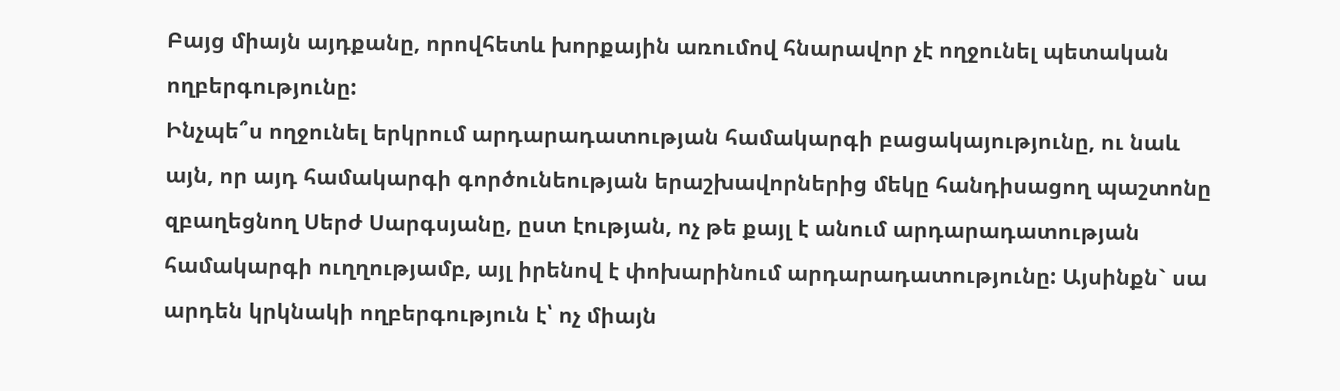Բայց միայն այդքանը, որովհետև խորքային առումով հնարավոր չէ ողջունել պետական ողբերգությունը:
Ինչպե՞ս ողջունել երկրում արդարադատության համակարգի բացակայությունը, ու նաև այն, որ այդ համակարգի գործունեության երաշխավորներից մեկը հանդիսացող պաշտոնը զբաղեցնող Սերժ Սարգսյանը, ըստ էության, ոչ թե քայլ է անում արդարադատության համակարգի ուղղությամբ, այլ իրենով է փոխարինում արդարադատությունը: Այսինքն` սա արդեն կրկնակի ողբերգություն է՝ ոչ միայն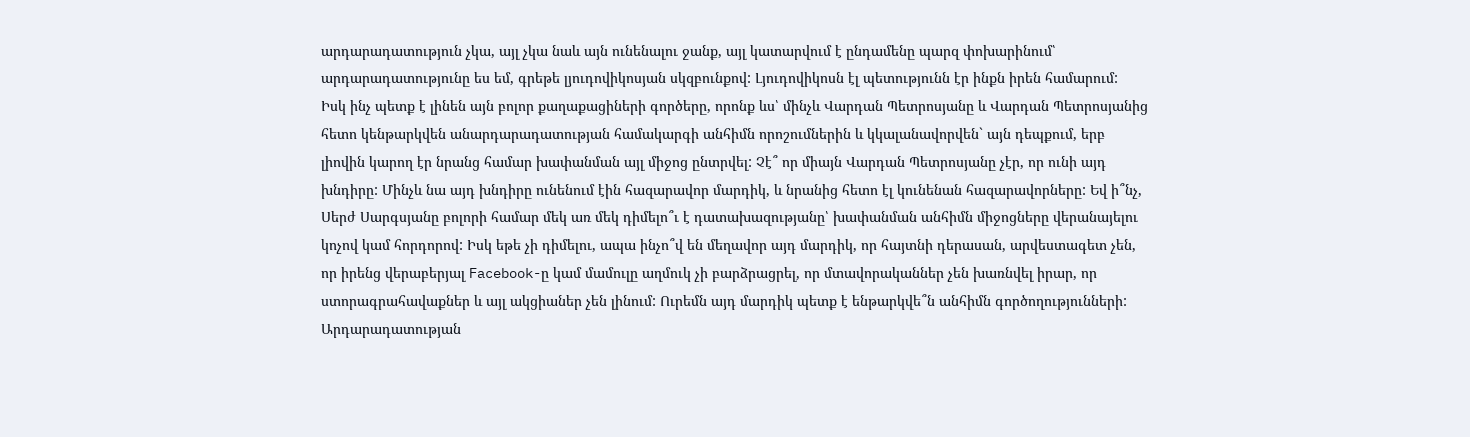արդարադատություն չկա, այլ չկա նաև այն ունենալու ջանք, այլ կատարվում է ընդամենը պարզ փոխարինում՝ արդարադատությունը ես եմ, գրեթե լյուդովիկոսյան սկզբունքով: Լյուդովիկոսն էլ պետությունն էր ինքն իրեն համարում:
Իսկ ինչ պետք է լինեն այն բոլոր քաղաքացիների գործերը, որոնք ևս՝ մինչև Վարդան Պետրոսյանը և Վարդան Պետրոսյանից հետո կենթարկվեն անարդարադատության համակարգի անհիմն որոշումներին և կկալանավորվեն` այն դեպքում, երբ լիովին կարող էր նրանց համար խափանման այլ միջոց ընտրվել: Չէ՞ որ միայն Վարդան Պետրոսյանը չէր, որ ունի այդ խնդիրը: Մինչև նա այդ խնդիրը ունենում էին հազարավոր մարդիկ, և նրանից հետո էլ կունենան հազարավորները: Եվ ի՞նչ, Սերժ Սարգսյանը բոլորի համար մեկ առ մեկ դիմելո՞ւ է դատախազությանը՝ խափանման անհիմն միջոցները վերանայելու կոչով կամ հորդորով: Իսկ եթե չի դիմելու, ապա ինչո՞վ են մեղավոր այդ մարդիկ, որ հայտնի դերասան, արվեստագետ չեն, որ իրենց վերաբերյալ Facebook-ը կամ մամուլը աղմուկ չի բարձրացրել, որ մտավորականներ չեն խառնվել իրար, որ ստորագրահավաքներ և այլ ակցիաներ չեն լինում: Ուրեմն այդ մարդիկ պետք է ենթարկվե՞ն անհիմն գործողությունների:
Արդարադատության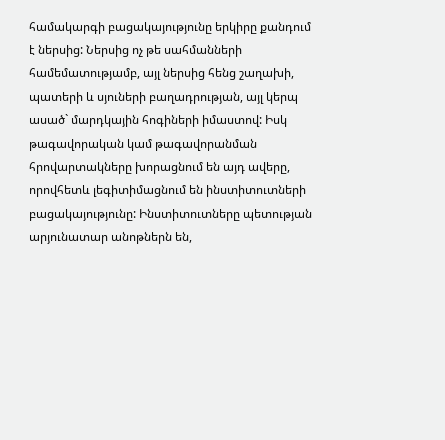համակարգի բացակայությունը երկիրը քանդում է ներսից: Ներսից ոչ թե սահմանների համեմատությամբ, այլ ներսից հենց շաղախի, պատերի և սյուների բաղադրության, այլ կերպ ասած` մարդկային հոգիների իմաստով: Իսկ թագավորական կամ թագավորանման հրովարտակները խորացնում են այդ ավերը, որովհետև լեգիտիմացնում են ինստիտուտների բացակայությունը: Ինստիտուտները պետության արյունատար անոթներն են,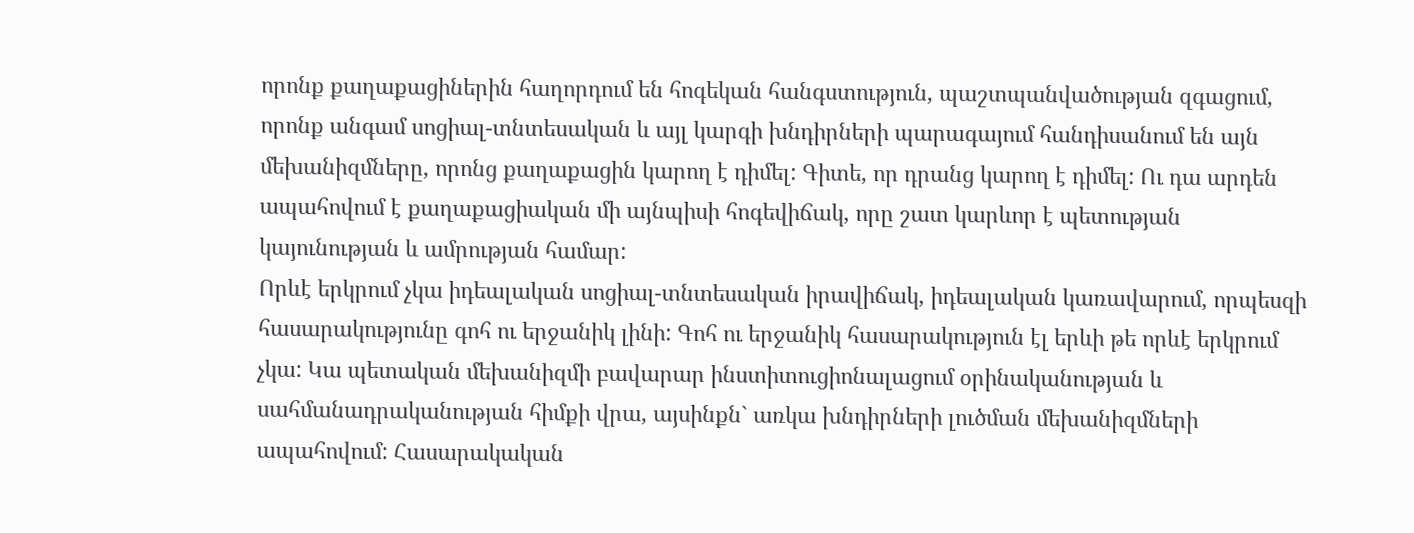որոնք քաղաքացիներին հաղորդում են հոգեկան հանգստություն, պաշտպանվածության զգացում, որոնք անգամ սոցիալ-տնտեսական և այլ կարգի խնդիրների պարագայում հանդիսանում են այն մեխանիզմները, որոնց քաղաքացին կարող է դիմել: Գիտե, որ դրանց կարող է դիմել: Ու դա արդեն ապահովում է քաղաքացիական մի այնպիսի հոգեվիճակ, որը շատ կարևոր է պետության կայունության և ամրության համար:
Որևէ երկրում չկա իդեալական սոցիալ-տնտեսական իրավիճակ, իդեալական կառավարում, որպեսզի հասարակությունը գոհ ու երջանիկ լինի: Գոհ ու երջանիկ հասարակություն էլ երևի թե որևէ երկրում չկա: Կա պետական մեխանիզմի բավարար ինստիտուցիոնալացում օրինականության և սահմանադրականության հիմքի վրա, այսինքն` առկա խնդիրների լուծման մեխանիզմների ապահովում: Հասարակական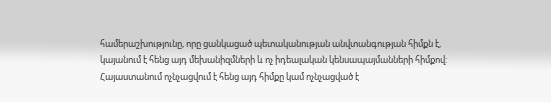համերաշխությունը, որը ցանկացած պետականության անվտանգության հիմքն է, կայանում է հենց այդ մեխանիզմների և ոչ իդեալական կենսապայմանների հիմքով:
Հայաստանում ոչնչացվում է հենց այդ հիմքը կամ ոչնչացված է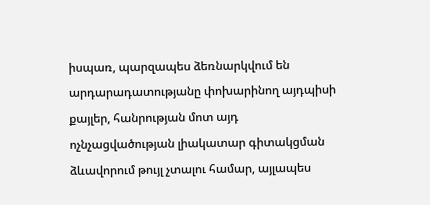իսպառ, պարզապես ձեռնարկվում են արդարադատությանը փոխարինող այդպիսի քայլեր, հանրության մոտ այդ ոչնչացվածության լիակատար գիտակցման ձևավորում թույլ չտալու համար, այլապես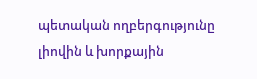պետական ողբերգությունը լիովին և խորքային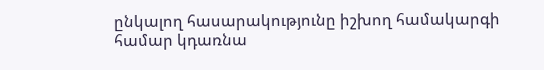ընկալող հասարակությունը իշխող համակարգի համար կդառնա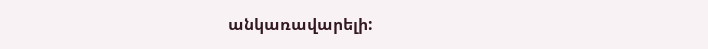անկառավարելի: